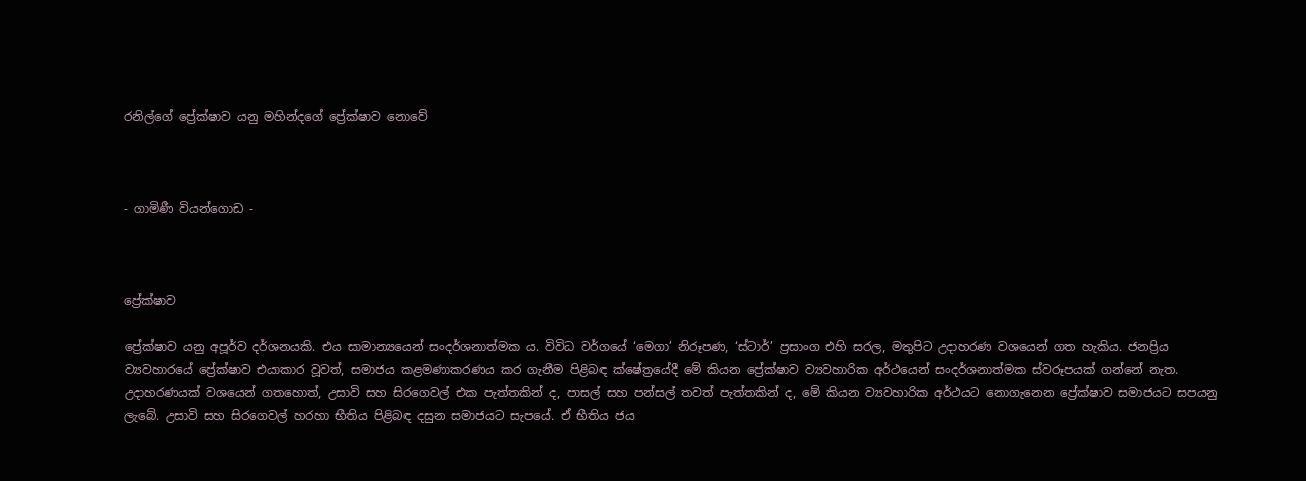රනිල්ගේ ප්‍රේක්ෂාව යනු මහින්දගේ ප්‍රේක්ෂාව නොවේ



- ගාමිණී වියන්ගොඩ -



ප්‍රේක්ෂාව

ප්‍රේක්ෂාව යනු අපූර්ව දර්ශනයකි. එය සාමාන්‍යයෙන් සංදර්ශනාත්මක ය. විවිධ වර්ගයේ ‘මෙගා’ නිරූපණ, ‘ස්ටාර්’ ප්‍රසාංග එහි සරල, මතුපිට උදාහරණ වශයෙන් ගත හැකිය. ජනප්‍රිය ව්‍යවහාරයේ ප්‍රේක්ෂාව එයාකාර වූවත්, සමාජය කළමණාකරණය කර ගැනීම පිළිබඳ ක්ෂේත්‍රයේදී මේ කියන ප්‍රේක්ෂාව ව්‍යවහාරික අර්ථයෙන් සංදර්ශනාත්මක ස්වරූපයක් ගන්නේ නැත. උදාහරණයක් වශයෙන් ගතහොත්, උසාවි සහ සිරගෙවල් එක පැත්තකින් ද, පාසල් සහ පන්සල් තවත් පැත්තකින් ද, මේ කියන ව්‍යවහාරික අර්ථයට නොගැනෙන ප්‍රේක්ෂාව සමාජයට සපයනු ලැබේ. උසාවි සහ සිරගෙවල් හරහා භීතිය පිළිබඳ දසුන සමාජයට සැපයේ. ඒ භීතිය ජය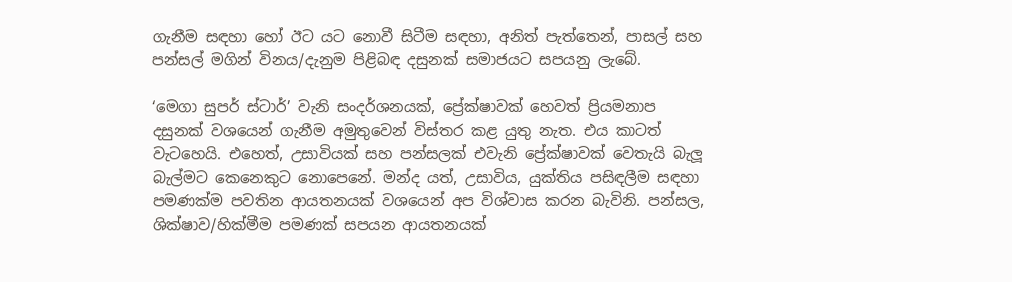ගැනීම සඳහා හෝ ඊට යට නොවී සිටීම සඳහා, අනිත් පැත්තෙන්, පාසල් සහ පන්සල් මගින් විනය/දැනුම පිළිබඳ දසුනක් සමාජයට සපයනු ලැබේ.

‘මෙගා සුපර් ස්ටාර්’ වැනි සංදර්ශනයක්, ප්‍රේක්ෂාවක් හෙවත් ප්‍රියමනාප දසුනක් වශයෙන් ගැනීම අමුතුවෙන් විස්තර කළ යුතු නැත. එය කාටත් වැටහෙයි. එහෙත්, උසාවියක් සහ පන්සලක් එවැනි ප්‍රේක්ෂාවක් වෙතැයි බැලූ බැල්මට කෙනෙකුට නොපෙනේ. මන්ද යත්, උසාවිය, යුක්තිය පසිඳලීම සඳහා පමණක්ම පවතින ආයතනයක් වශයෙන් අප විශ්වාස කරන බැවිනි. පන්සල, ශික්ෂාව/හික්මීම පමණක් සපයන ආයතනයක්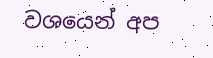වශයෙන් අප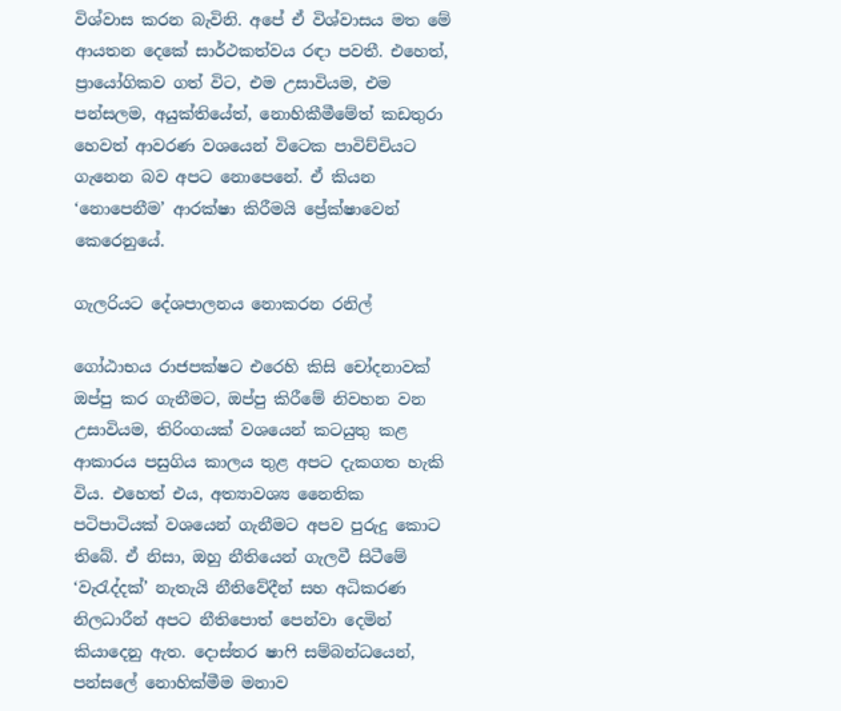විශ්වාස කරන බැවිනි. අපේ ඒ විශ්වාසය මත මේ ආයතන දෙකේ සාර්ථකත්වය රඳා පවතී. එහෙත්, ප්‍රායෝගිකව ගත් විට, එම උසාවියම, එම පන්සලම, අයුක්තියේත්, නොහිකීමීමේත් කඩතුරා හෙවත් ආවරණ වශයෙන් විටෙක පාවිච්චියට ගැනෙන බව අපට නොපෙනේ. ඒ කියන ‘නොපෙනීම’ ආරක්ෂා කිරීමයි ප්‍රේක්ෂාවෙන් කෙරෙනුයේ.

ගැලරියට දේශපාලනය නොකරන රනිල්

ගෝඨාභය රාජපක්ෂට එරෙහි කිසි චෝදනාවක් ඔප්පු කර ගැනීමට, ඔප්පු කිරීමේ නිවහන වන උසාවියම, තිරිංගයක් වශයෙන් කටයුතු කළ ආකාරය පසුගිය කාලය තුළ අපට දැකගත හැකි විය. එහෙත් එය, අත්‍යාවශ්‍ය නෛතික පටිපාටියක් වශයෙන් ගැනීමට අපව පුරුදු කොට තිබේ. ඒ නිසා, ඔහු නීතියෙන් ගැලවී සිටීමේ ‘වැරැද්දක්’ නැතැයි නීතිවේදීන් සහ අධිකරණ නිලධාරීන් අපට නීතිපොත් පෙන්වා දෙමින් කියාදෙනු ඇත. දොස්තර ෂාෆි සම්බන්ධයෙන්, පන්සලේ නොහික්මීම මනාව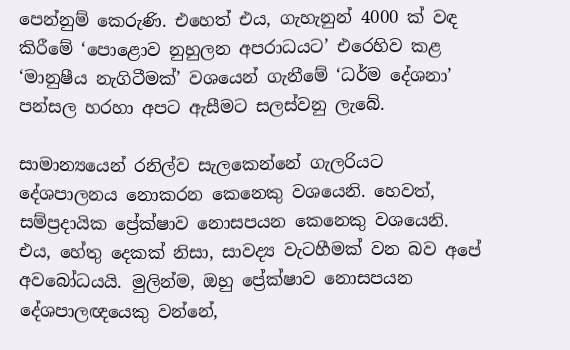පෙන්නුම් කෙරුණි. එහෙත් එය, ගැහැනුන් 4000 ක් වඳ කිරීමේ ‘පොළොව නුහුලන අපරාධයට’ එරෙහිව කළ ‘මානුෂීය නැගිටීමක්’ වශයෙන් ගැනීමේ ‘ධර්ම දේශනා’ පන්සල හරහා අපට ඇසීමට සලස්වනු ලැබේ.

සාමාන්‍යයෙන් රනිල්ව සැලකෙන්නේ ගැලරියට දේශපාලනය නොකරන කෙනෙකු වශයෙනි. හෙවත්, සම්ප්‍රදායික ප්‍රේක්ෂාව නොසපයන කෙනෙකු වශයෙනි. එය, හේතු දෙකක් නිසා, සාවද්‍ය වැටහීමක් වන බව අපේ අවබෝධයයි. මුලින්ම, ඔහු ප්‍රේක්ෂාව නොසපයන දේශපාලඥයෙකු වන්නේ,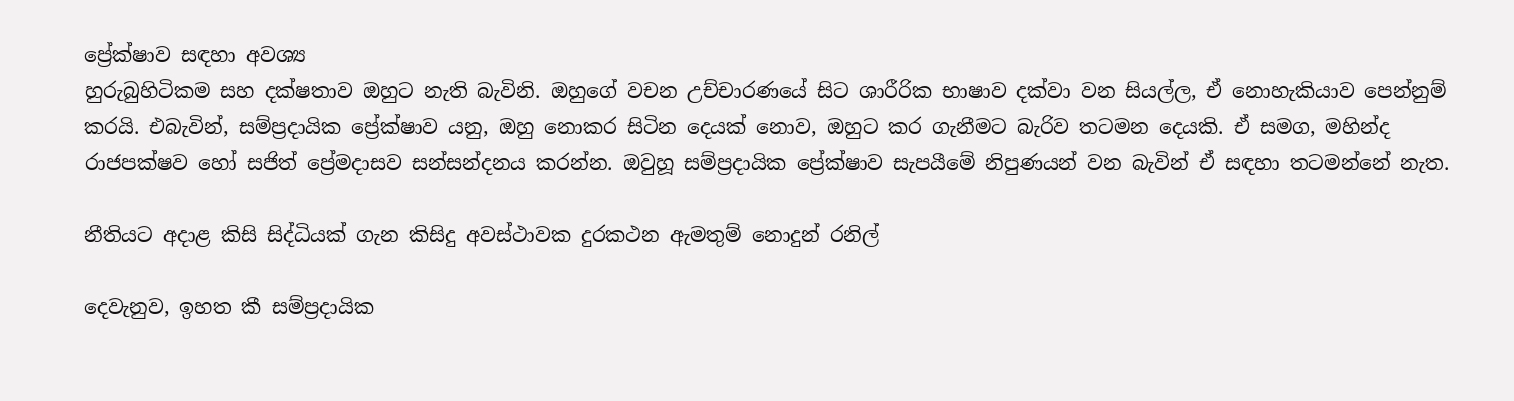ප්‍රේක්ෂාව සඳහා අවශ්‍ය
හුරුබුහිටිකම සහ දක්ෂතාව ඔහුට නැති බැවිනි. ඔහුගේ වචන උච්චාරණයේ සිට ශාරීරික භාෂාව දක්වා වන සියල්ල, ඒ නොහැකියාව පෙන්නුම් කරයි. එබැවින්, සම්ප්‍රදායික ප්‍රේක්ෂාව යනු, ඔහු නොකර සිටින දෙයක් නොව, ඔහුට කර ගැනීමට බැරිව තටමන දෙයකි. ඒ සමග, මහින්ද රාජපක්ෂව හෝ සජිත් ප්‍රේමදාසව සන්සන්දනය කරන්න. ඔවුහූ සම්ප්‍රදායික ප්‍රේක්ෂාව සැපයීමේ නිපුණයන් වන බැවින් ඒ සඳහා තටමන්නේ නැත.

නීතියට අදාළ කිසි සිද්ධියක් ගැන කිසිදු අවස්ථාවක දුරකථන ඇමතුම් නොදුන් රනිල්

දෙවැනුව, ඉහත කී සම්ප්‍රදායික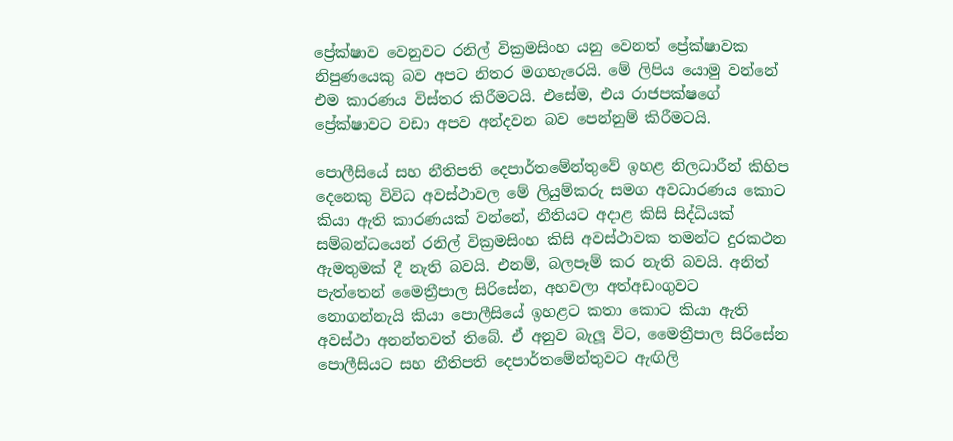ප්‍රේක්ෂාව වෙනුවට රනිල් වික්‍රමසිංහ යනු වෙනත් ප්‍රේක්ෂාවක නිපුණයෙකු බව අපට නිතර මගහැරෙයි. මේ ලිපිය යොමු වන්නේ එම කාරණය විස්තර කිරීමටයි. එසේම, එය රාජපක්ෂගේ ප්‍රේක්ෂාවට වඩා අපව අන්දවන බව පෙන්නුම් කිරීමටයි.

පොලීසියේ සහ නීතිපති දෙපාර්තමේන්තුවේ ඉහළ නිලධාරීන් කිහිප දෙනෙකු විවිධ අවස්ථාවල මේ ලියුම්කරු සමග අවධාරණය කොට කියා ඇති කාරණයක් වන්නේ, නීතියට අදාළ කිසි සිද්ධියක් සම්බන්ධයෙන් රනිල් වික්‍රමසිංහ කිසි අවස්ථාවක තමන්ට දුරකථන ඇමතුමක් දී නැති බවයි. එනම්, බලපෑම් කර නැති බවයි. අනිත් පැත්තෙන් මෛත්‍රීපාල සිරිසේන, අහවලා අත්අඩංගුවට නොගන්නැයි කියා පොලීසියේ ඉහළට කතා කොට කියා ඇති අවස්ථා අනන්තවත් තිබේ. ඒ අනුව බැලූ විට, මෛත්‍රීපාල සිරිසේන පොලීසියට සහ නීතිපති දෙපාර්තමේන්තුවට ඇඟිලි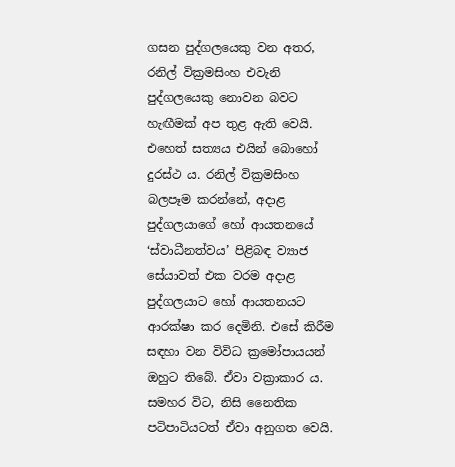ගසන පුද්ගලයෙකු වන අතර, රනිල් වික්‍රමසිංහ එවැනි පුද්ගලයෙකු නොවන බවට හැඟීමක් අප තුළ ඇති වෙයි. එහෙත් සත්‍යය එයින් බොහෝ දුරස්ථ ය. රනිල් වික්‍රමසිංහ බලපෑම කරන්නේ, අදාළ පුද්ගලයාගේ හෝ ආයතනයේ ‘ස්වාධීනත්වය’ පිළිබඳ ව්‍යාජ සේයාවත් එක වරම අදාළ පුද්ගලයාට හෝ ආයතනයට ආරක්ෂා කර දෙමිනි. එසේ කිරීම සඳහා වන විවිධ ක්‍රමෝපායයන් ඔහුට තිබේ. ඒවා වක්‍රාකාර ය. සමහර විට, නිසි නෛතික පටිපාටියටත් ඒවා අනුගත වෙයි.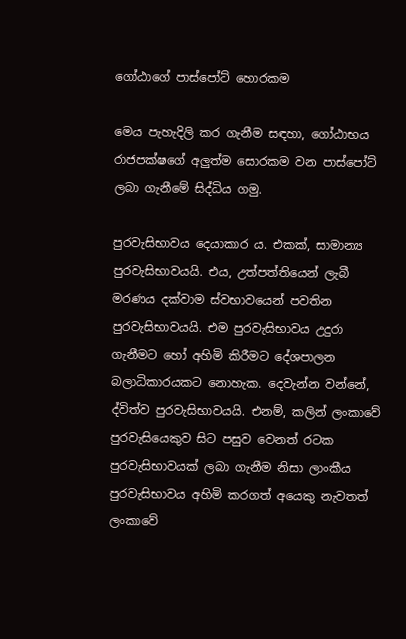ගෝඨාගේ පාස්පෝට් හොරකම

මෙය පැහැදිලි කර ගැනීම සඳහා, ගෝඨාභය රාජපක්ෂගේ අලුත්ම සොරකම වන පාස්පෝට් ලබා ගැනීමේ සිද්ධිය ගමු.

පුරවැසිභාවය දෙයාකාර ය. එකක්, සාමාන්‍ය පුරවැසිභාවයයි. එය, උත්පත්තියෙන් ලැබී මරණය දක්වාම ස්වභාවයෙන් පවතින පුරවැසිභාවයයි. එම පුරවැසිභාවය උදුරා ගැනීමට හෝ අහිමි කිරීමට දේශපාලන බලාධිකාරයකට නොහැක. දෙවැන්න වන්නේ, ද්විත්ව පුරවැසිභාවයයි. එනම්, කලින් ලංකාවේ පුරවැසියෙකුව සිට පසුව වෙනත් රටක පුරවැසිභාවයක් ලබා ගැනීම නිසා ලාංකීය පුරවැසිභාවය අහිමි කරගත් අයෙකු නැවතත් ලංකාවේ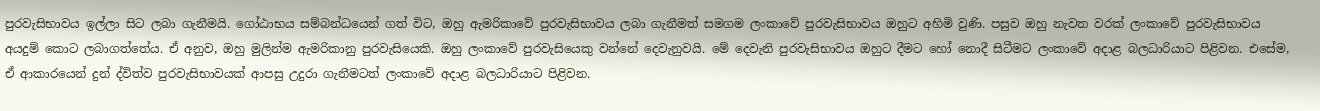පුරවැසිභාවය ඉල්ලා සිට ලබා ගැනීමයි. ගෝඨාභය සම්බන්ධයෙන් ගත් විට, ඔහු ඇමරිකාවේ පුරවැසිභාවය ලබා ගැනීමත් සමගම ලංකාවේ පුරවැසිභාවය ඔහුට අහිමි වුණි. පසුව ඔහු නැවත වරක් ලංකාවේ පුරවැසිභාවය අයදුම් කොට ලබාගත්තේය. ඒ අනුව, ඔහු මුලින්ම ඇමරිකානු පුරවැසියෙකි. ඔහු ලංකාවේ පුරවැසියෙකු වන්නේ දෙවැනුවයි. මේ දෙවැනි පුරවැසිභාවය ඔහුට දීමට හෝ නොදී සිටීමට ලංකාවේ අදාළ බලධාරියාට පිළිවන. එසේම, ඒ ආකාරයෙන් දුන් ද්විත්ව පුරවැසිභාවයක් ආපසු උදුරා ගැනීමටත් ලංකාවේ අදාළ බලධාරියාට පිළිවන.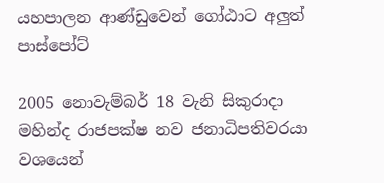යහපාලන ආණ්ඩුවෙන් ගෝඨාට අලුත් පාස්පෝට්

2005 නොවැම්බර් 18 වැනි සිකුරාදා මහින්ද රාජපක්ෂ නව ජනාධිපතිවරයා වශයෙන්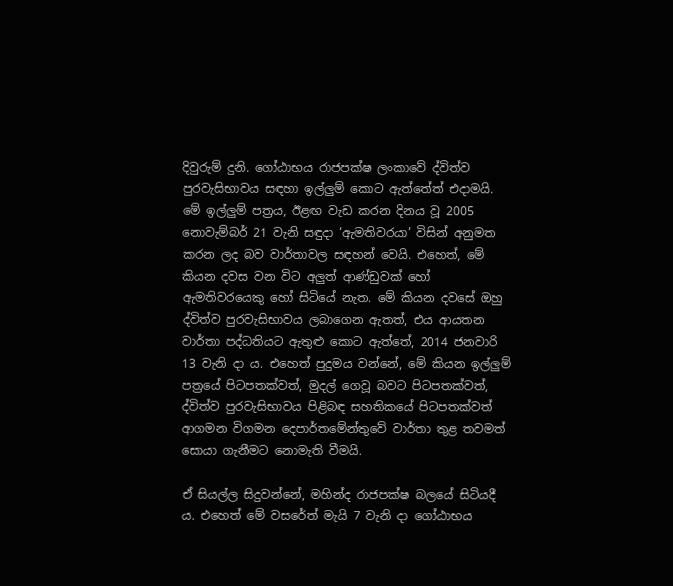දිවුරුම් දුනි. ගෝඨාභය රාජපක්ෂ ලංකාවේ ද්විත්ව පුරවැසිභාවය සඳහා ඉල්ලුම් කොට ඇත්තේත් එදාමයි. මේ ඉල්ලුම් පත්‍රය, ඊළඟ වැඩ කරන දිනය වූ 2005 නොවැම්බර් 21 වැනි සඳුදා ‘ඇමතිවරයා’ විසින් අනුමත කරන ලද බව වාර්තාවල සඳහන් වෙයි. එහෙත්, මේ කියන දවස වන විට අලුත් ආණ්ඩුවක් හෝ ඇමතිවරයෙකු හෝ සිටියේ නැත. මේ කියන දවසේ ඔහු ද්විත්ව පුරවැසිභාවය ලබාගෙන ඇතත්, එය ආයතන වාර්තා පද්ධතියට ඇතුළු කොට ඇත්තේ, 2014 ජනවාරි 13 වැනි දා ය. එහෙත් පුදුමය වන්නේ, මේ කියන ඉල්ලුම් පත්‍රයේ පිටපතක්වත්, මුදල් ගෙවූ බවට පිටපතක්වත්, ද්විත්ව පුරවැසිභාවය පිළිබඳ සහතිකයේ පිටපතක්වත් ආගමන විගමන දෙපාර්තමේන්තුවේ වාර්තා තුළ තවමත් සොයා ගැනීමට නොමැති වීමයි.

ඒ සියල්ල සිදුවන්නේ, මහින්ද රාජපක්ෂ බලයේ සිටියදී ය. එහෙත් මේ වසරේත් මැයි 7 වැනි දා ගෝඨාභය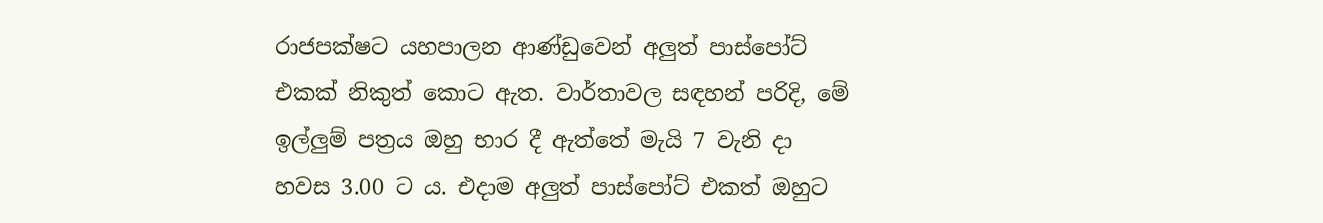රාජපක්ෂට යහපාලන ආණ්ඩුවෙන් අලුත් පාස්පෝට් එකක් නිකුත් කොට ඇත. වාර්තාවල සඳහන් පරිදි, මේ ඉල්ලුම් පත්‍රය ඔහු භාර දී ඇත්තේ මැයි 7 වැනි දා හවස 3.00 ට ය. එදාම අලුත් පාස්පෝට් එකත් ඔහුට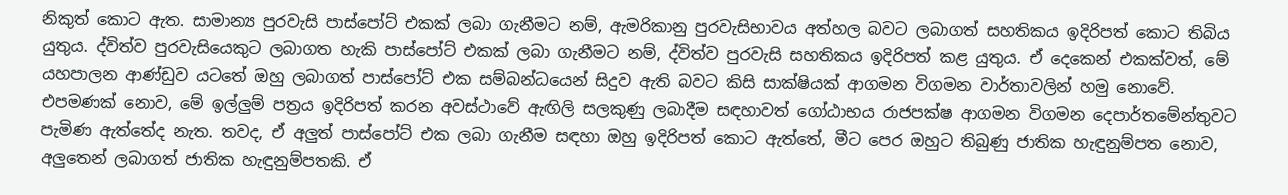නිකුත් කොට ඇත. සාමාන්‍ය පුරවැසි පාස්පෝට් එකක් ලබා ගැනීමට නම්, ඇමරිකානු පුරවැසිභාවය අත්හල බවට ලබාගත් සහතිකය ඉදිරිපත් කොට තිබිය යුතුය. ද්විත්ව පුරවැසියෙකුට ලබාගත හැකි පාස්පෝට් එකක් ලබා ගැනීමට නම්, ද්විත්ව පුරවැසි සහතිකය ඉදිරිපත් කළ යුතුය. ඒ දෙකෙන් එකක්වත්, මේ යහපාලන ආණ්ඩුව යටතේ ඔහු ලබාගත් පාස්පෝට් එක සම්බන්ධයෙන් සිදුව ඇති බවට කිසි සාක්ෂියක් ආගමන විගමන වාර්තාවලින් හමු නොවේ. එපමණක් නොව, මේ ඉල්ලුම් පත්‍රය ඉදිරිපත් කරන අවස්ථාවේ ඇඟිලි සලකුණු ලබාදීම සඳහාවත් ගෝඨාභය රාජපක්ෂ ආගමන විගමන දෙපාර්තමේන්තුවට පැමිණ ඇත්තේද නැත. තවද, ඒ අලුත් පාස්පෝට් එක ලබා ගැනීම සඳහා ඔහු ඉදිරිපත් කොට ඇත්තේ, මීට පෙර ඔහුට තිබුණු ජාතික හැඳුනුම්පත නොව, අලුතෙන් ලබාගත් ජාතික හැඳුනුම්පතකි. ඒ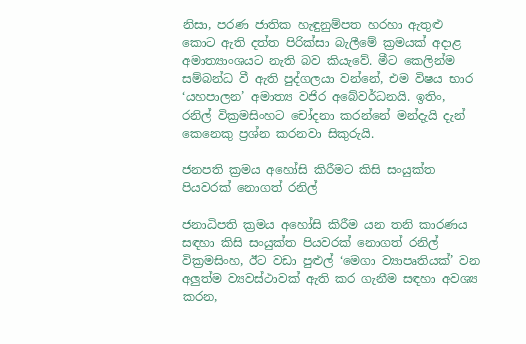නිසා, පරණ ජාතික හැඳුනුම්පත හරහා ඇතුළු කොට ඇති දත්ත පිරික්සා බැලීමේ ක්‍රමයක් අදාළ අමාත්‍යාංශයට නැති බව කියැවේ. මීට කෙලින්ම සම්බන්ධ වී ඇති පුද්ගලයා වන්නේ, එම විෂය භාර ‘යහපාලන’ අමාත්‍ය වජිර අබේවර්ධනයි. ඉතිං, රනිල් වික්‍රමසිංහට චෝදනා කරන්නේ මන්දැයි දැන් කෙනෙකු ප්‍රශ්න කරනවා සිකුරුයි.

ජනපති ක්‍රමය අහෝසි කිරීමට කිසි සංයුක්ත පියවරක් නොගත් රනිල්

ජනාධිපති ක්‍රමය අහෝසි කිරීම යන තනි කාරණය සඳහා කිසි සංයුක්ත පියවරක් නොගත් රනිල් වික්‍රමසිංහ, ඊට වඩා පුළුල් ‘මෙගා ව්‍යාපෘතියක්’ වන අලුත්ම ව්‍යවස්ථාවක් ඇති කර ගැනීම සඳහා අවශ්‍ය කරන,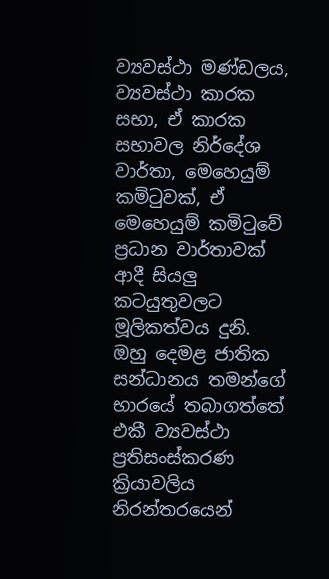ව්‍යවස්ථා මණ්ඩලය, ව්‍යවස්ථා කාරක සභා, ඒ කාරක සභාවල නිර්දේශ වාර්තා, මෙහෙයුම් කමිටුවක්, ඒ මෙහෙයුම් කමිටුවේ ප්‍රධාන වාර්තාවක් ආදී සියලු කටයුතුවලට මූලිකත්වය දුනි. ඔහු දෙමළ ජාතික සන්ධානය තමන්ගේ භාරයේ තබාගත්තේ එකී ව්‍යවස්ථා ප්‍රතිසංස්කරණ ක්‍රියාවලිය නිරන්තරයෙන්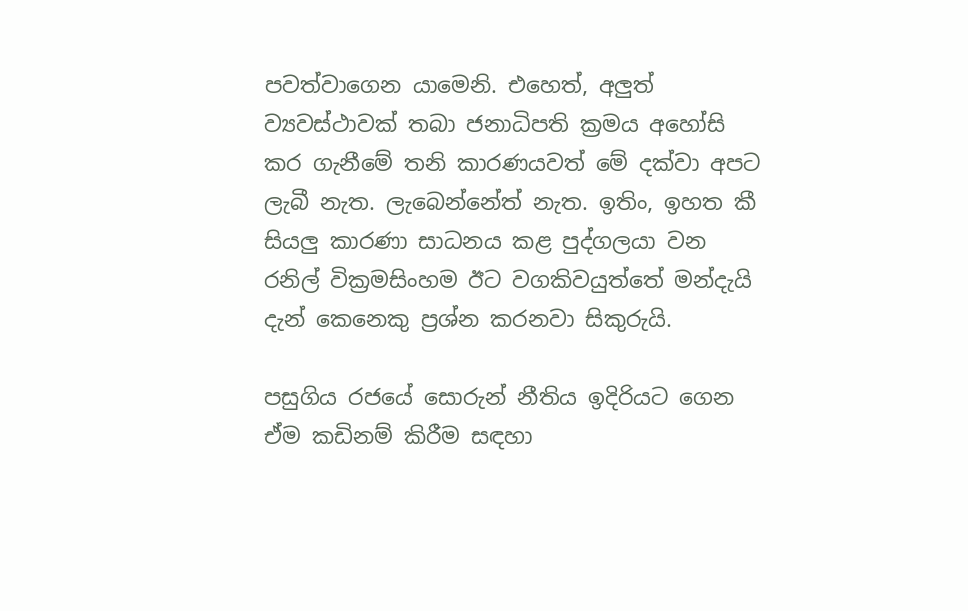පවත්වාගෙන යාමෙනි. එහෙත්, අලුත් ව්‍යවස්ථාවක් තබා ජනාධිපති ක්‍රමය අහෝසි කර ගැනීමේ තනි කාරණයවත් මේ දක්වා අපට ලැබී නැත. ලැබෙන්නේත් නැත. ඉතිං, ඉහත කී සියලු කාරණා සාධනය කළ පුද්ගලයා වන රනිල් වික්‍රමසිංහම ඊට වගකිවයුත්තේ මන්දැයි දැන් කෙනෙකු ප්‍රශ්න කරනවා සිකුරුයි.

පසුගිය රජයේ සොරුන් නීතිය ඉදිරියට ගෙන ඒම කඩිනම් කිරීම සඳහා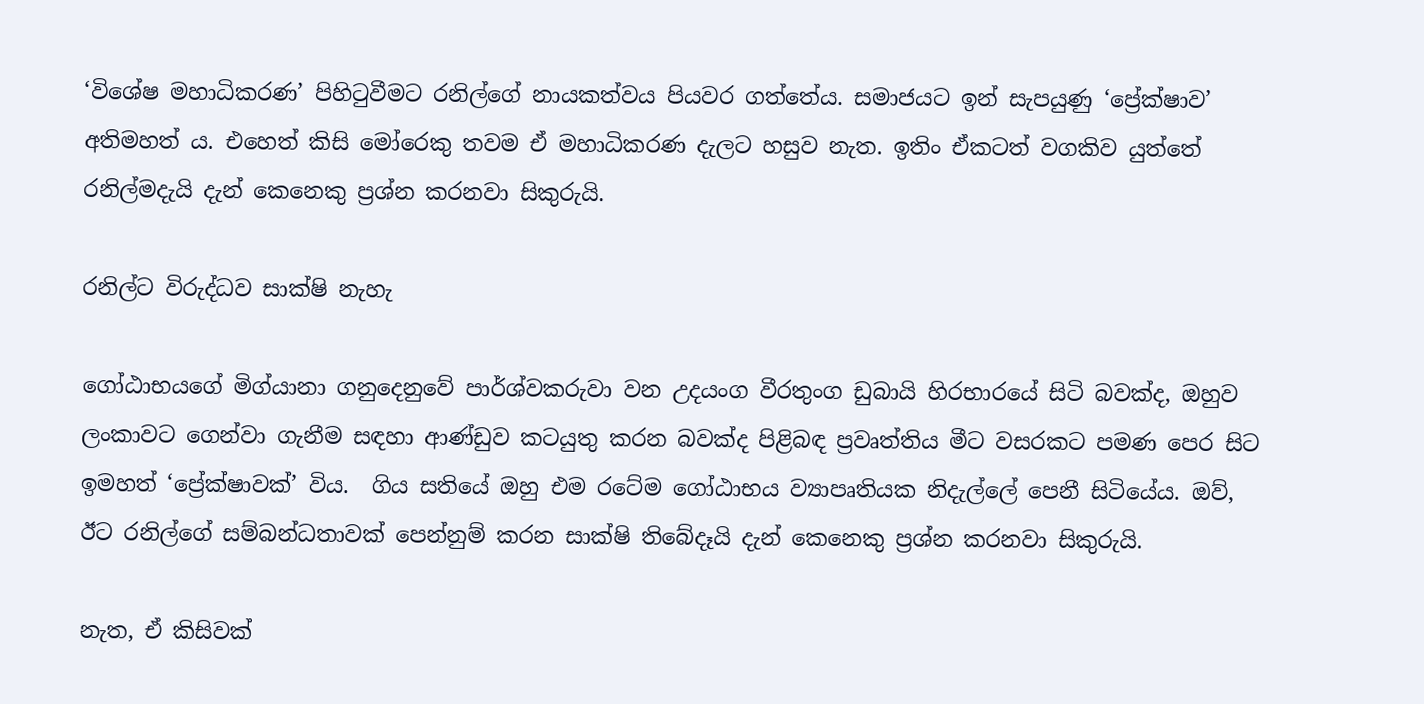‘විශේෂ මහාධිකරණ’ පිහිටුවීමට රනිල්ගේ නායකත්වය පියවර ගත්තේය. සමාජයට ඉන් සැපයුණු ‘ප්‍රේක්ෂාව’ අතිමහත් ය. එහෙත් කිසි මෝරෙකු තවම ඒ මහාධිකරණ දැලට හසුව නැත. ඉතිං ඒකටත් වගකිව යුත්තේ රනිල්මදැයි දැන් කෙනෙකු ප්‍රශ්න කරනවා සිකුරුයි.

රනිල්ට විරුද්ධව සාක්ෂි නැහැ

ගෝඨාභයගේ මිග්යානා ගනුදෙනුවේ පාර්ශ්වකරුවා වන උදයංග වීරතුංග ඩුබායි හිරභාරයේ සිටි බවක්ද, ඔහුව ලංකාවට ගෙන්වා ගැනීම සඳහා ආණ්ඩුව කටයුතු කරන බවක්ද පිළිබඳ ප්‍රවෘත්තිය මීට වසරකට පමණ පෙර සිට ඉමහත් ‘ප්‍රේක්ෂාවක්’ විය.  ගිය සතියේ ඔහු එම රටේම ගෝඨාභය ව්‍යාපෘතියක නිදැල්ලේ පෙනී සිටියේය. ඔව්, ඊට රනිල්ගේ සම්බන්ධතාවක් පෙන්නුම් කරන සාක්ෂි තිබේදෑයි දැන් කෙනෙකු ප්‍රශ්න කරනවා සිකුරුයි.

නැත, ඒ කිසිවක්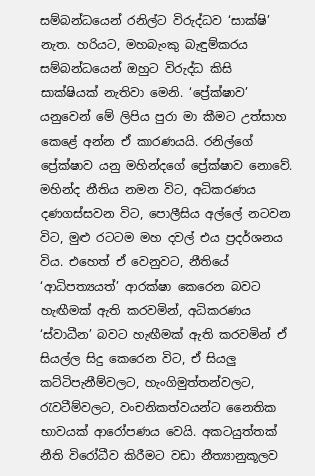සම්බන්ධයෙන් රනිල්ට විරුද්ධව ‘සාක්ෂි’ නැත. හරියට, මහබැංකු බැඳුම්කරය සම්බන්ධයෙන් ඔහුට විරුද්ධ කිසි සාක්ෂියක් නැතිවා මෙනි. ‘ප්‍රේක්ෂාව’ යනුවෙන් මේ ලිපිය පුරා මා කීමට උත්සාහ කෙළේ අන්න ඒ කාරණයයි. රනිල්ගේ ප්‍රේක්ෂාව යනු මහින්දගේ ප්‍රේක්ෂාව නොවේ. මහින්ද නීතිය නමන විට, අධිකරණය දණගස්සවන විට, පොලීසිය අල්ලේ නටවන විට, මුළු රටටම මහ දවල් එය ප්‍රදර්ශනය විය. එහෙත් ඒ වෙනුවට, නීතියේ ‘ආධිපත්‍යයත්’ ආරක්ෂා කෙරෙන බවට හැඟීමක් ඇති කරවමින්, අධිකරණය ‘ස්වාධීන’ බවට හැඟීමක් ඇති කරවමින් ඒ සියල්ල සිදු කෙරෙන විට, ඒ සියලු කට්ටිපැනීම්වලට, හැංගිමුත්තන්වලට, රැවටීම්වලට, වංචනිකත්වයන්ට නෛතික භාවයක් ආරෝපණය වෙයි. අකටයුත්තක් නීති විරෝධීව කිරීමට වඩා නීත්‍යානුකූලව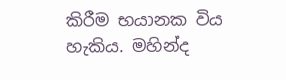කිරීම භයානක විය හැකිය. මහින්ද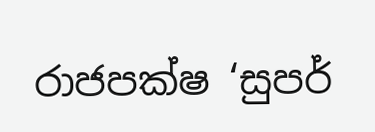රාජපක්ෂ ‘සුපර්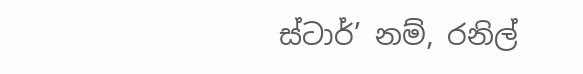ස්ටාර්’ නම්, රනිල්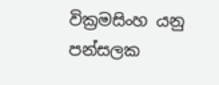වික්‍රමසිංහ යනු පන්සලක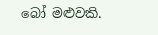බෝ මළුවකි.